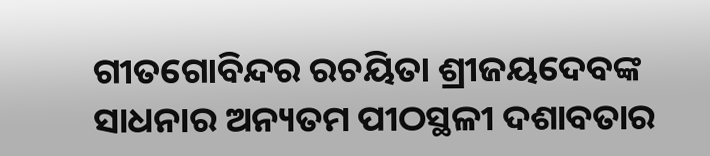ଗୀତଗୋବିନ୍ଦର ରଚୟିତା ଶ୍ରୀଜୟଦେବଙ୍କ ସାଧନାର ଅନ୍ୟତମ ପୀଠସ୍ଥଳୀ ଦଶାବତାର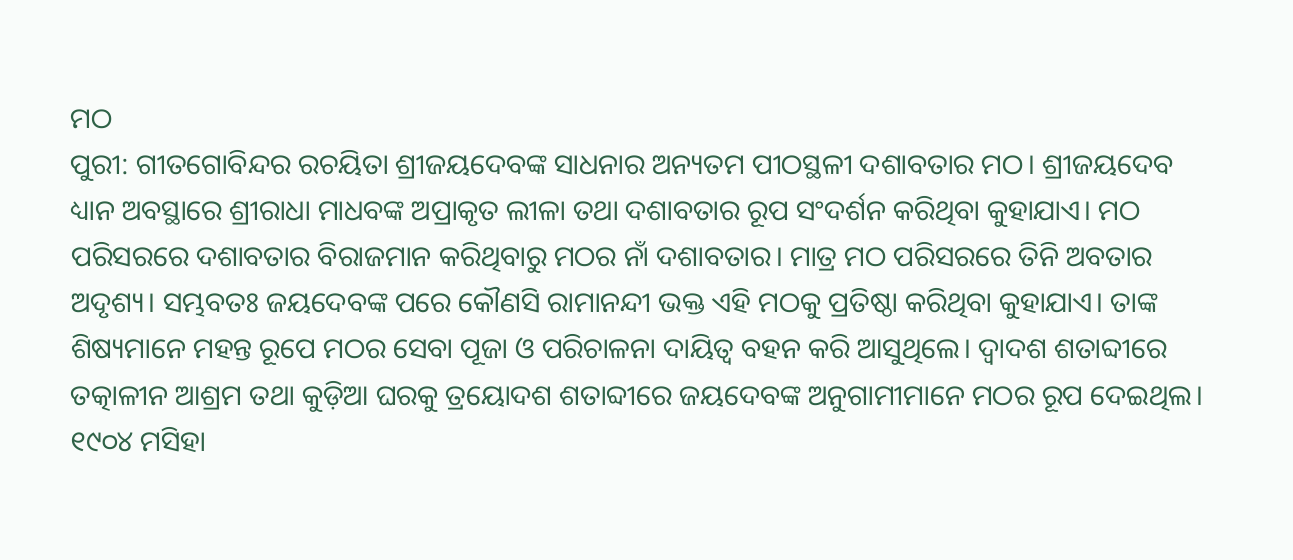ମଠ
ପୁରୀ: ଗୀତଗୋବିନ୍ଦର ରଚୟିତା ଶ୍ରୀଜୟଦେବଙ୍କ ସାଧନାର ଅନ୍ୟତମ ପୀଠସ୍ଥଳୀ ଦଶାବତାର ମଠ। ଶ୍ରୀଜୟଦେବ ଧ୍ୟାନ ଅବସ୍ଥାରେ ଶ୍ରୀରାଧା ମାଧବଙ୍କ ଅପ୍ରାକୃତ ଲୀଳା ତଥା ଦଶାବତାର ରୂପ ସଂଦର୍ଶନ କରିଥିବା କୁହାଯାଏ। ମଠ ପରିସରରେ ଦଶାବତାର ବିରାଜମାନ କରିଥିବାରୁ ମଠର ନାଁ ଦଶାବତାର। ମାତ୍ର ମଠ ପରିସରରେ ତିନି ଅବତାର ଅଦୃଶ୍ୟ। ସମ୍ଭବତଃ ଜୟଦେବଙ୍କ ପରେ କୌଣସି ରାମାନନ୍ଦୀ ଭକ୍ତ ଏହି ମଠକୁ ପ୍ରତିଷ୍ଠା କରିଥିବା କୁହାଯାଏ। ତାଙ୍କ ଶିଷ୍ୟମାନେ ମହନ୍ତ ରୂପେ ମଠର ସେବା ପୂଜା ଓ ପରିଚାଳନା ଦାୟିତ୍ବ ବହନ କରି ଆସୁଥିଲେ। ଦ୍ବାଦଶ ଶତାବ୍ଦୀରେ ତତ୍କାଳୀନ ଆଶ୍ରମ ତଥା କୁଡ଼ିଆ ଘରକୁ ତ୍ରୟୋଦଶ ଶତାବ୍ଦୀରେ ଜୟଦେବଙ୍କ ଅନୁଗାମୀମାନେ ମଠର ରୂପ ଦେଇଥିଲ। ୧୯୦୪ ମସିହା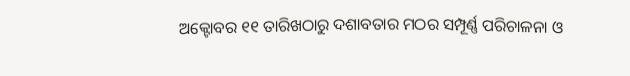ଅକ୍ଟୋବର ୧୧ ତାରିଖଠାରୁ ଦଶାବତାର ମଠର ସମ୍ପୂର୍ଣ୍ଣ ପରିଚାଳନା ଓ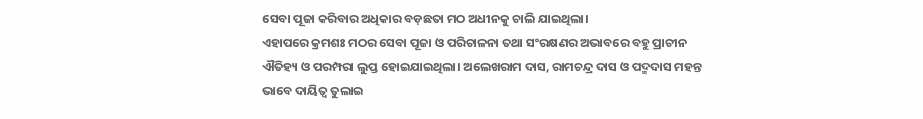ସେବା ପୂଜା କରିବାର ଅଧିକାର ବଡ଼ଛତା ମଠ ଅଧୀନକୁ ଚାଲି ଯାଇଥିଲା।
ଏହାପରେ କ୍ରମଶଃ ମଠର ସେବା ପୂଜା ଓ ପରିଚାଳନା ତଥା ସଂରକ୍ଷଣର ଅଭାବରେ ବହୁ ପ୍ରାଚୀନ ଐତିହ୍ୟ ଓ ପରମ୍ପରା ଲୁପ୍ତ ହୋଇଯାଇଥିଲା। ଅଲେଖରାମ ଦାସ, ରାମଚନ୍ଦ୍ର ଦାସ ଓ ପଦ୍ମଦାସ ମହନ୍ତ ଭାବେ ଦାୟିତ୍ବ ତୁଲାଇ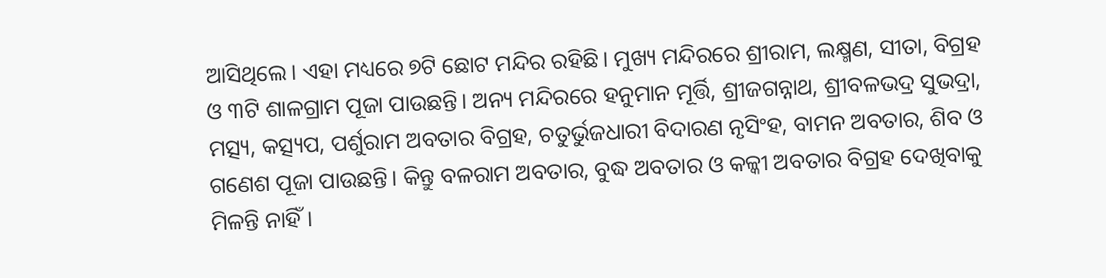ଆସିଥିଲେ। ଏହା ମଧ୍ୟରେ ୭ଟି ଛୋଟ ମନ୍ଦିର ରହିଛି। ମୁଖ୍ୟ ମନ୍ଦିରରେ ଶ୍ରୀରାମ, ଲକ୍ଷ୍ମଣ, ସୀତା, ବିଗ୍ରହ ଓ ୩ଟି ଶାଳଗ୍ରାମ ପୂଜା ପାଉଛନ୍ତି। ଅନ୍ୟ ମନ୍ଦିରରେ ହନୁମାନ ମୂର୍ତ୍ତି, ଶ୍ରୀଜଗନ୍ନାଥ, ଶ୍ରୀବଳଭଦ୍ର ସୁଭଦ୍ରା, ମତ୍ସ୍ୟ, କତ୍ସ୍ୟପ, ପର୍ଶୁରାମ ଅବତାର ବିଗ୍ରହ, ଚତୁର୍ଭୁଜଧାରୀ ବିଦାରଣ ନୃସିଂହ, ବାମନ ଅବତାର, ଶିବ ଓ ଗଣେଶ ପୂଜା ପାଉଛନ୍ତି। କିନ୍ତୁ ବଳରାମ ଅବତାର, ବୁଦ୍ଧ ଅବତାର ଓ କଳ୍କୀ ଅବତାର ବିଗ୍ରହ ଦେଖିବାକୁ ମିଳନ୍ତି ନାହିଁ।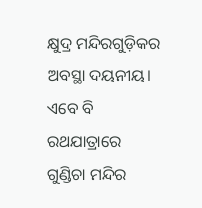କ୍ଷୁଦ୍ର ମନ୍ଦିରଗୁଡ଼ିକର ଅବସ୍ଥା ଦୟନୀୟ। ଏବେ ବି ରଥଯାତ୍ରାରେ ଗୁଣ୍ଡିଚା ମନ୍ଦିର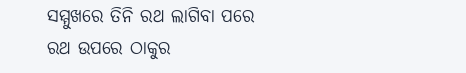ସମ୍ମୁଖରେ ତିନି ରଥ ଲାଗିବା ପରେ ରଥ ଉପରେ ଠାକୁର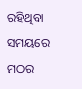ରହିଥିବା ସମୟରେ ମଠର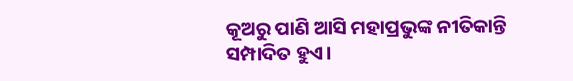କୂଅରୁ ପାଣି ଆସି ମହାପ୍ରଭୁଙ୍କ ନୀତିକାନ୍ତି ସମ୍ପାଦିତ ହୁଏ।